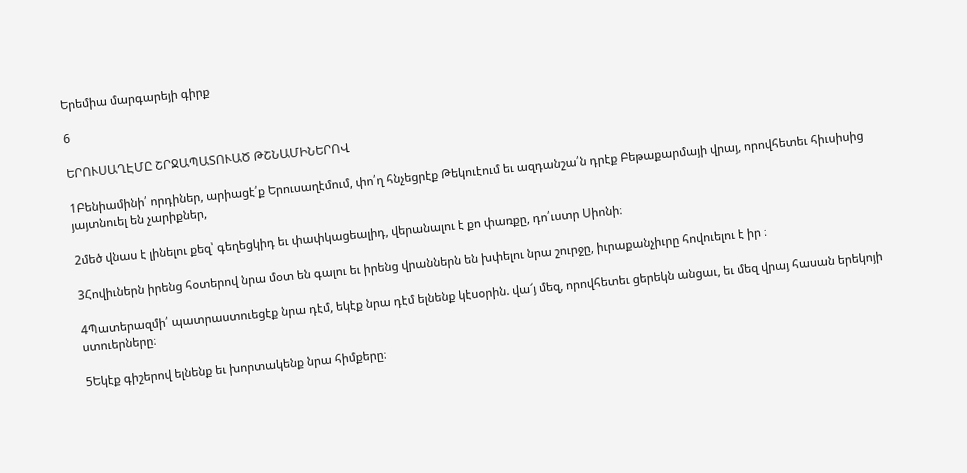Երեմիա մարգարեյի գիրք

6

ԵՐՈՒՍԱՂԷՄԸ ՇՐՋԱՊԱՏՈՒԱԾ ԹՇՆԱՄԻՆԵՐՈՎ

1Բենիամինի՛ որդիներ, արիացէ՛ք Երուսաղէմում, փո՛ղ հնչեցրէք Թեկուէում եւ ազդանշա՛ն դրէք Բեթաքարմայի վրայ, որովհետեւ հիւսիսից յայտնուել են չարիքներ,

2մեծ վնաս է լինելու քեզ՝ գեղեցկիդ եւ փափկացեալիդ, վերանալու է քո փառքը, դո՛ւստր Սիոնի։

3Հովիւներն իրենց հօտերով նրա մօտ են գալու եւ իրենց վրաններն են խփելու նրա շուրջը, իւրաքանչիւրը հովուելու է իր ։

4Պատերազմի՛ պատրաստուեցէք նրա դէմ, եկէք նրա դէմ ելնենք կէսօրին. վա՜յ մեզ, որովհետեւ ցերեկն անցաւ, եւ մեզ վրայ հասան երեկոյի ստուերները։

5Եկէք գիշերով ելնենք եւ խորտակենք նրա հիմքերը։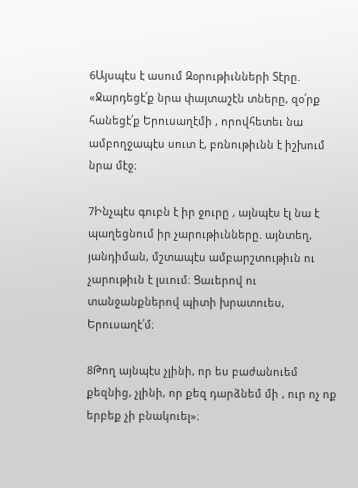6Այսպէս է ասում Զօրութիւնների Տէրը. «Ջարդեցէ՛ք նրա փայտաշէն տները, զօ՛րք հանեցէ՛ք Երուսաղէմի , որովհետեւ նա ամբողջապէս սուտ է, բռնութիւնն է իշխում նրա մէջ։

7Ինչպէս գուբն է իր ջուրը , այնպէս էլ նա է պաղեցնում իր չարութիւնները. այնտեղ, յանդիման, մշտապէս ամբարշտութիւն ու չարութիւն է լսւում։ Ցաւերով ու տանջանքներով պիտի խրատուես, Երուսաղէ՛մ։

8Թող այնպէս չլինի, որ ես բաժանուեմ քեզնից, չլինի, որ քեզ դարձնեմ մի , ուր ոչ ոք երբեք չի բնակուել»։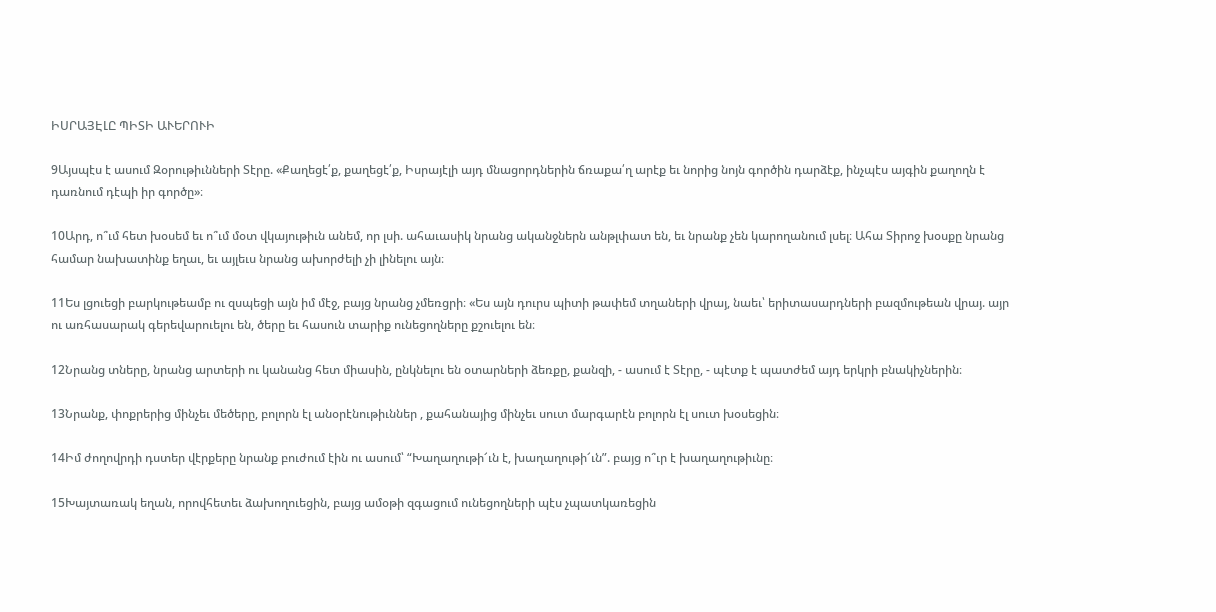ԻՍՐԱՅԷԼԸ ՊԻՏԻ ԱՒԵՐՈՒԻ

9Այսպէս է ասում Զօրութիւնների Տէրը. «Քաղեցէ՛ք, քաղեցէ՛ք, Իսրայէլի այդ մնացորդներին ճռաքա՛ղ արէք եւ նորից նոյն գործին դարձէք, ինչպէս այգին քաղողն է դառնում դէպի իր գործը»։

10Արդ, ո՞ւմ հետ խօսեմ եւ ո՞ւմ մօտ վկայութիւն անեմ, որ լսի. ահաւասիկ նրանց ականջներն անթլփատ են, եւ նրանք չեն կարողանում լսել։ Ահա Տիրոջ խօսքը նրանց համար նախատինք եղաւ, եւ այլեւս նրանց ախորժելի չի լինելու այն։

11Ես լցուեցի բարկութեամբ ու զսպեցի այն իմ մէջ, բայց նրանց չմեռցրի։ «Ես այն դուրս պիտի թափեմ տղաների վրայ, նաեւ՝ երիտասարդների բազմութեան վրայ. այր ու առհասարակ գերեվարուելու են, ծերը եւ հասուն տարիք ունեցողները քշուելու են։

12Նրանց տները, նրանց արտերի ու կանանց հետ միասին, ընկնելու են օտարների ձեռքը, քանզի, - ասում է Տէրը, - պէտք է պատժեմ այդ երկրի բնակիչներին։

13Նրանք, փոքրերից մինչեւ մեծերը, բոլորն էլ անօրէնութիւններ , քահանայից մինչեւ սուտ մարգարէն բոլորն էլ սուտ խօսեցին։

14Իմ ժողովրդի դստեր վէրքերը նրանք բուժում էին ու ասում՝ “Խաղաղութի՜ւն է, խաղաղութի՜ւն”. բայց ո՞ւր է խաղաղութիւնը։

15Խայտառակ եղան, որովհետեւ ձախողուեցին, բայց ամօթի զգացում ունեցողների պէս չպատկառեցին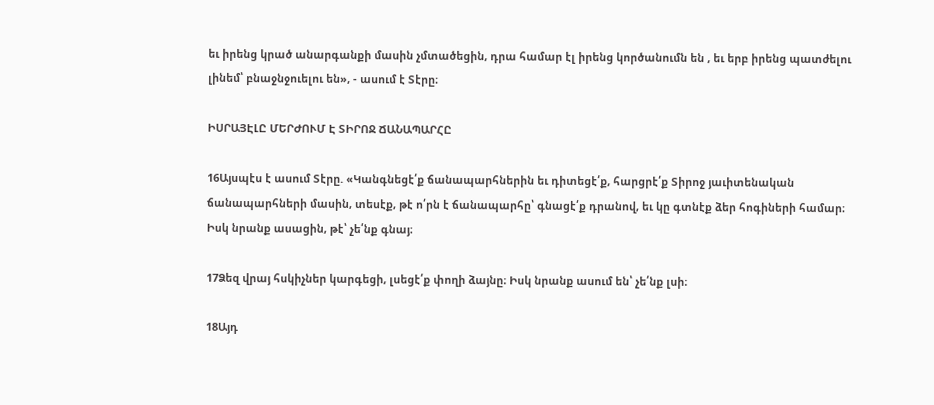եւ իրենց կրած անարգանքի մասին չմտածեցին, դրա համար էլ իրենց կործանումն են , եւ երբ իրենց պատժելու լինեմ՝ բնաջնջուելու են», - ասում է Տէրը։

ԻՍՐԱՅԷԼԸ ՄԵՐԺՈՒՄ Է ՏԻՐՈՋ ՃԱՆԱՊԱՐՀԸ

16Այսպէս է ասում Տէրը. «Կանգնեցէ՛ք ճանապարհներին եւ դիտեցէ՛ք, հարցրէ՛ք Տիրոջ յաւիտենական ճանապարհների մասին, տեսէք, թէ ո՛րն է ճանապարհը՝ գնացէ՛ք դրանով, եւ կը գտնէք ձեր հոգիների համար։ Իսկ նրանք ասացին, թէ՝ չե՛նք գնայ։

17Ձեզ վրայ հսկիչներ կարգեցի, լսեցէ՛ք փողի ձայնը։ Իսկ նրանք ասում են՝ չե՛նք լսի։

18Այդ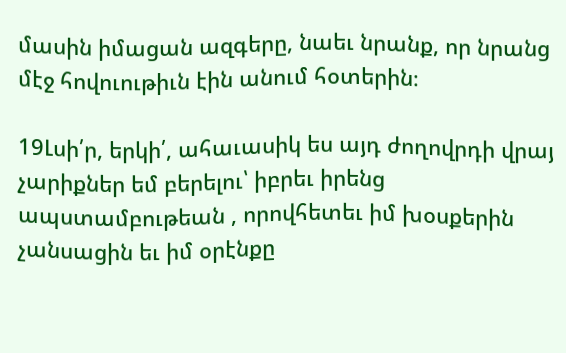մասին իմացան ազգերը, նաեւ նրանք, որ նրանց մէջ հովուութիւն էին անում հօտերին։

19Լսի՛ր, երկի՛, ահաւասիկ ես այդ ժողովրդի վրայ չարիքներ եմ բերելու՝ իբրեւ իրենց ապստամբութեան , որովհետեւ իմ խօսքերին չանսացին եւ իմ օրէնքը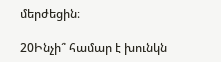մերժեցին։

20Ինչի՞ համար է խունկն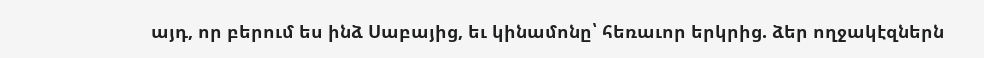այդ, որ բերում ես ինձ Սաբայից, եւ կինամոնը՝ հեռաւոր երկրից. ձեր ողջակէզներն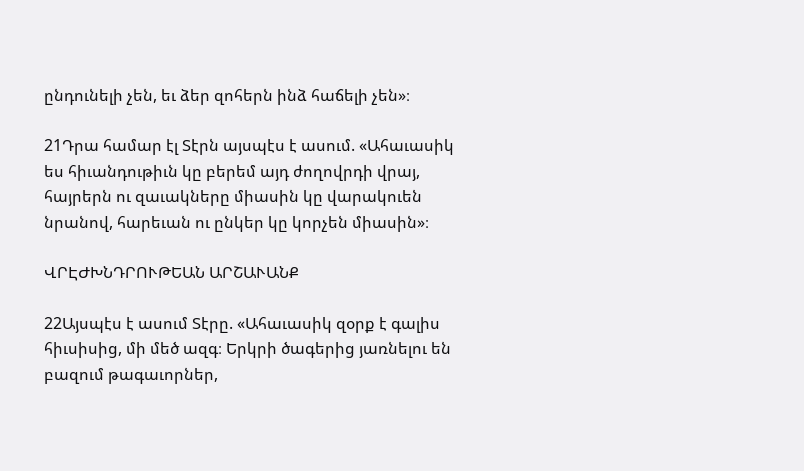ընդունելի չեն, եւ ձեր զոհերն ինձ հաճելի չեն»։

21Դրա համար էլ Տէրն այսպէս է ասում. «Ահաւասիկ ես հիւանդութիւն կը բերեմ այդ ժողովրդի վրայ, հայրերն ու զաւակները միասին կը վարակուեն նրանով, հարեւան ու ընկեր կը կորչեն միասին»։

ՎՐԷԺԽՆԴՐՈՒԹԵԱՆ ԱՐՇԱՒԱՆՔ

22Այսպէս է ասում Տէրը. «Ահաւասիկ զօրք է գալիս հիւսիսից, մի մեծ ազգ։ Երկրի ծագերից յառնելու են բազում թագաւորներ,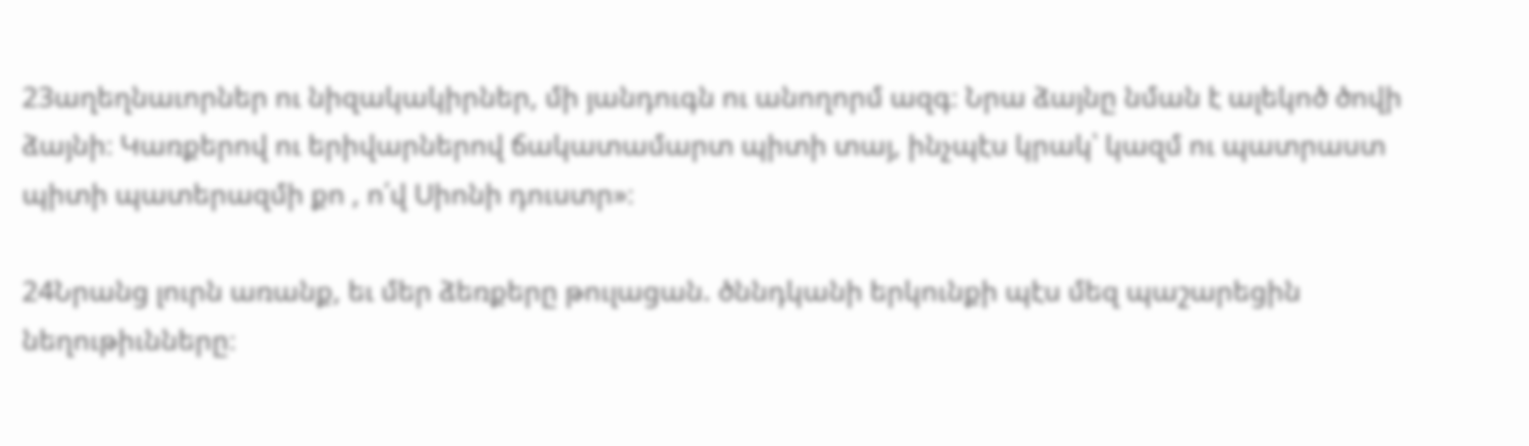23աղեղնաւորներ ու նիզակակիրներ, մի յանդուգն ու անողորմ ազգ։ Նրա ձայնը նման է ալեկոծ ծովի ձայնի։ Կառքերով ու երիվարներով ճակատամարտ պիտի տայ, ինչպէս կրակ՝ կազմ ու պատրաստ պիտի պատերազմի քո , ո՛վ Սիոնի դուստր»։

24Նրանց լուրն առանք, եւ մեր ձեռքերը թուլացան. ծննդկանի երկունքի պէս մեզ պաշարեցին նեղութիւնները։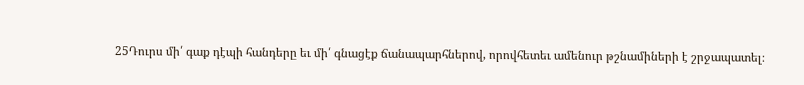25Դուրս մի՛ գաք դէպի հանդերը եւ մի՛ գնացէք ճանապարհներով, որովհետեւ ամենուր թշնամիների է շրջապատել։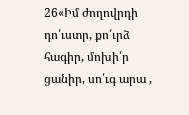26«Իմ ժողովրդի դո՛ւստր, քո՛ւրձ հագիր, մոխի՛ր ցանիր, սո՛ւգ արա ,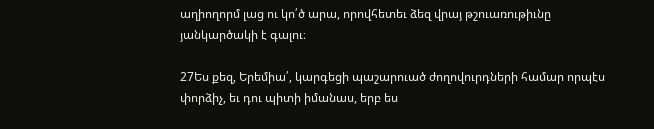աղիողորմ լաց ու կո՛ծ արա, որովհետեւ ձեզ վրայ թշուառութիւնը յանկարծակի է գալու։

27Ես քեզ, Երեմիա՛, կարգեցի պաշարուած ժողովուրդների համար որպէս փորձիչ, եւ դու պիտի իմանաս, երբ ես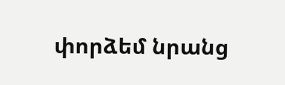փորձեմ նրանց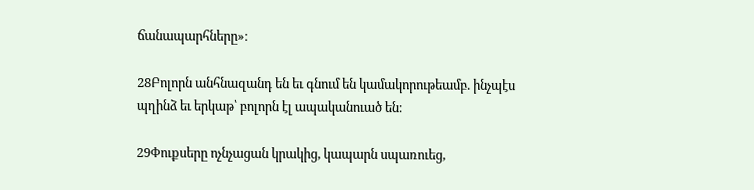ճանապարհները»։

28Բոլորն անհնազանդ են եւ գնում են կամակորութեամբ. ինչպէս պղինձ եւ երկաթ՝ բոլորն էլ ապականուած են։

29Փուքսերը ոչնչացան կրակից, կապարն սպառուեց,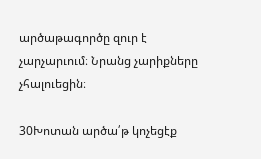արծաթագործը զուր է չարչարւում։ Նրանց չարիքները չհալուեցին։

30Խոտան արծա՛թ կոչեցէք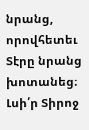նրանց, որովհետեւ Տէրը նրանց խոտանեց։ Լսի՛ր Տիրոջ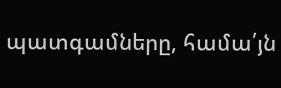պատգամները, համա՛յն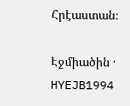Հրէաստան։

Էջմիածին · HYEJB1994